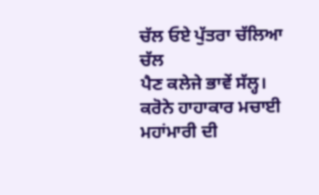ਚੱਲ ਓਏ ਪੁੱਤਰਾ ਚੱਲਿਆ ਚੱਲ
ਪੈਣ ਕਲੇਜੇ ਭਾਵੇਂ ਸੱਲ੍ਹ।
ਕਰੋਨੇ ਹਾਹਾਕਾਰ ਮਚਾਈ
ਮਹਾਂਮਾਰੀ ਦੀ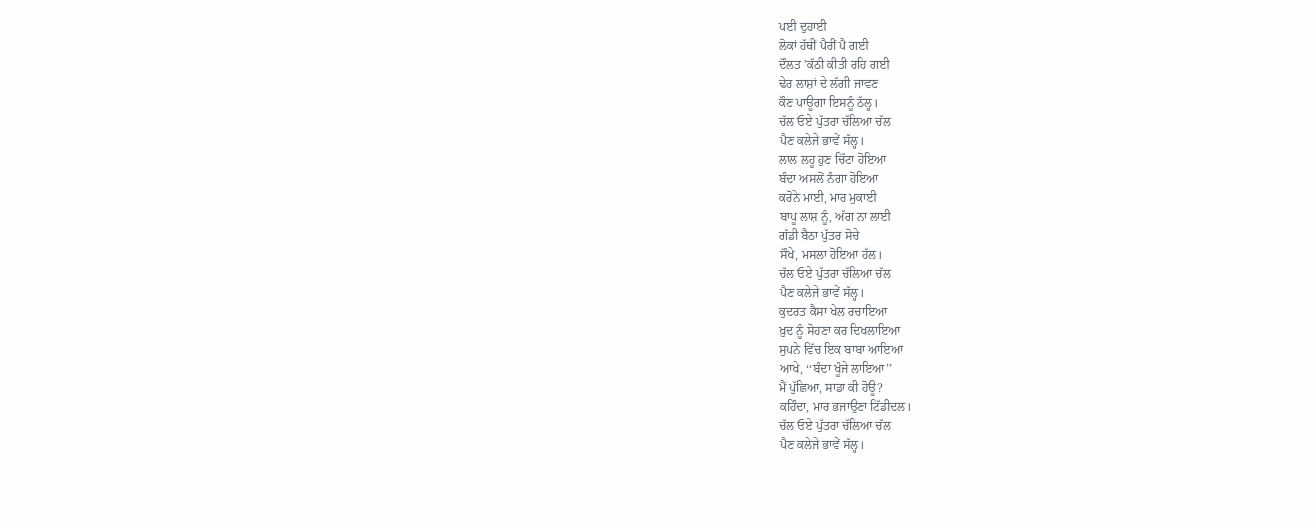ਪਈ ਦੁਹਾਈ
ਲੋਕਾਂ ਹੱਥੀਂ ਪੈਰੀਂ ਪੈ ਗਈ
ਦੌਲਤ ’ਕੱਠੀ ਕੀਤੀ ਰਹਿ ਗਈ
ਢੇਰ ਲਾਸ਼ਾਂ ਦੇ ਲੱਗੀ ਜਾਵਣ
ਕੌਣ ਪਾਊਗਾ ਇਸਨੂੰ ਠੱਲ੍ਹ।
ਚੱਲ ਓਏ ਪੁੱਤਰਾ ਚੱਲਿਆ ਚੱਲ
ਪੈਣ ਕਲੇਜੇ ਭਾਵੇਂ ਸੱਲ੍ਹ।
ਲਾਲ ਲਹੂ ਹੁਣ ਚਿੱਟਾ ਹੋਇਆ
ਬੰਦਾ ਅਸਲੋਂ ਨੰਗਾ ਹੋਇਆ
ਕਰੋਨੇ ਮਾਈ, ਮਾਰ ਮੁਕਾਈ
ਬਾਪੂ ਲਾਸ਼ ਨੂੰ, ਅੱਗ ਨਾ ਲਾਈ
ਗੱਡੀ ਬੈਠਾ ਪੁੱਤਰ ਸੋਚੇ
ਸੌਖੇ, ਮਸਲਾ ਹੋਇਆ ਹੱਲ।
ਚੱਲ ਓਏ ਪੁੱਤਰਾ ਚੱਲਿਆ ਚੱਲ
ਪੈਣ ਕਲੇਜੇ ਭਾਵੇਂ ਸੱਲ੍ਹ।
ਕੁਦਰਤ ਕੈਸਾ ਖੇਲ ਰਚਾਇਆ
ਖ਼ੁਦ ਨੂੰ ਸੋਹਣਾ ਕਰ ਦਿਖਲਾਇਆ
ਸੁਪਨੇ ਵਿੱਚ ਇਕ ਬਾਬਾ ਆਇਆ
ਆਖੇ, ‘‘ਬੰਦਾ ਖੂੰਜੇ ਲਾਇਆ’’
ਮੈਂ ਪੁੱਛਿਆ, ਸਾਡਾ ਕੀ ਹੋਊ?
ਕਹਿੰਦਾ, ਮਾਰ ਭਜਾਉਣਾ ਟਿੱਡੀਦਲ।
ਚੱਲ ਓਏ ਪੁੱਤਰਾ ਚੱਲਿਆ ਚੱਲ
ਪੈਣ ਕਲੇਜੇ ਭਾਵੇਂ ਸੱਲ੍ਹ।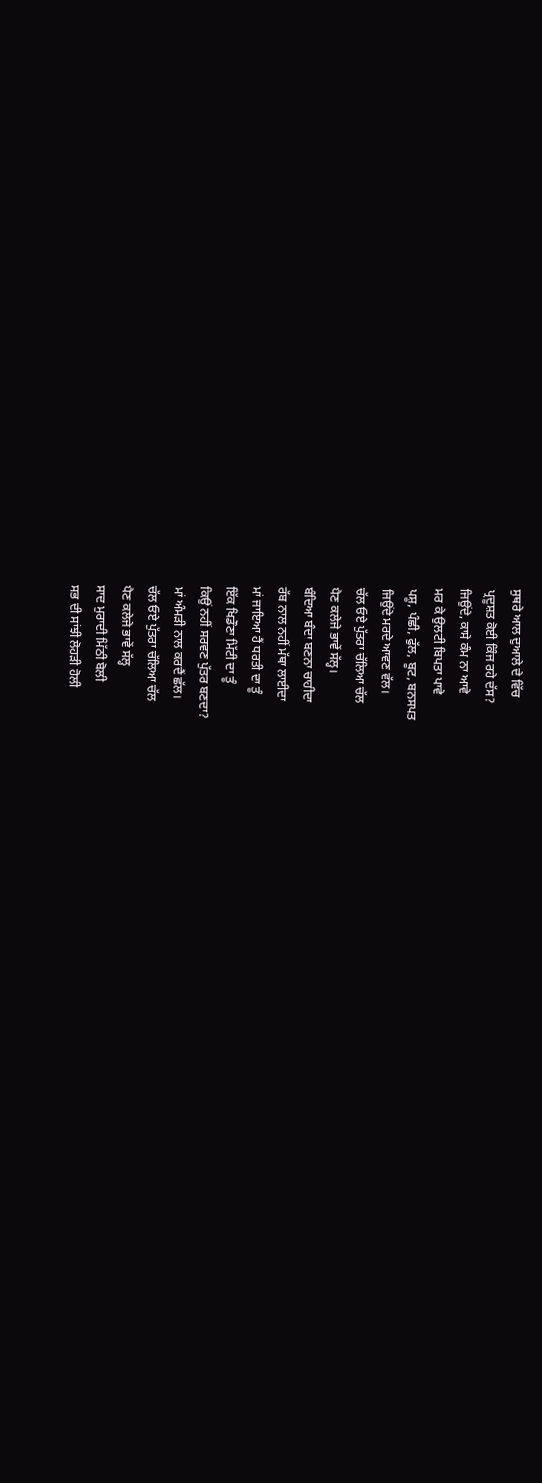ਸੁਥਰੇ ਆਲ ਦੁਆਲੇ ਦੇ ਵਿੱਚ
ਪ੍ਰਦੂਸ਼ਤ ਕੋਈ ਕਿੰਜ ਰਹੇ ਦੱਸ?
ਜਿਉਂਦੇ, ਕਾਸੇ ਕੰਮ ਨਾ ਆਵੇ
ਮਰ ਕੇ ਉਲਟੀ ਬਿਪਤਾ ਪਾਵੇ
ਪਸ਼ੂ, ਪੰਛੀ, ਫੁੱਲ, ਬੂਟ, ਬਨਸਪਤ
ਜਿਉਂਦੇ ਮਰਦੇ ਆਵਣ ਵੱਲ।
ਚੱਲ ਓਏ ਪੁੱਤਰਾ ਚੱਲਿਆ ਚੱਲ
ਪੈਣ ਕਲੇਜੇ ਭਾਵੇਂ ਸੱਲ੍ਹ।
ਬੰਦਿਆ ਬੰਦਾ ਬਣਨਾ ਚਾਹੀਦਾ
ਰੱਬ ਨਾਲ ਨਹੀਂ ਮੱਥਾ ਲਾਈਦਾ
ਮਾਂ ਜਾਇਆ ਹੈਂ ਧਰਤੀ ਦਾ ਤੂੰ
ਇੱਕ ਖਿਡੌਣਾ ਮਿੱਟੀ ਦਾ ਤੂੰ
ਕਿਉਂ ਨਹੀਂ ਸਰਵਣ ਪੁੱਤਰ ਬਣਦਾ?
ਮਾਂ ਅੰਮੜੀ ਨਾਲ ਕਰਦੈਂ ਛੱਲ।
ਚੱਲ ਓਏ ਪੁੱਤਰਾ ਚੱਲਿਆ ਚੱਲ
ਪੈਣ ਕਲੇਜੇ ਭਾਵੇਂ ਸੱਲ੍ਹ
ਸਾਦ ਮੁਰਾਦੀ ਮਿੱਠੀ ਬੋਲੀ
ਸਭ ਦੀ ਸਾਂਝੀ ਲੋਹੜੀ ਹੋਲੀ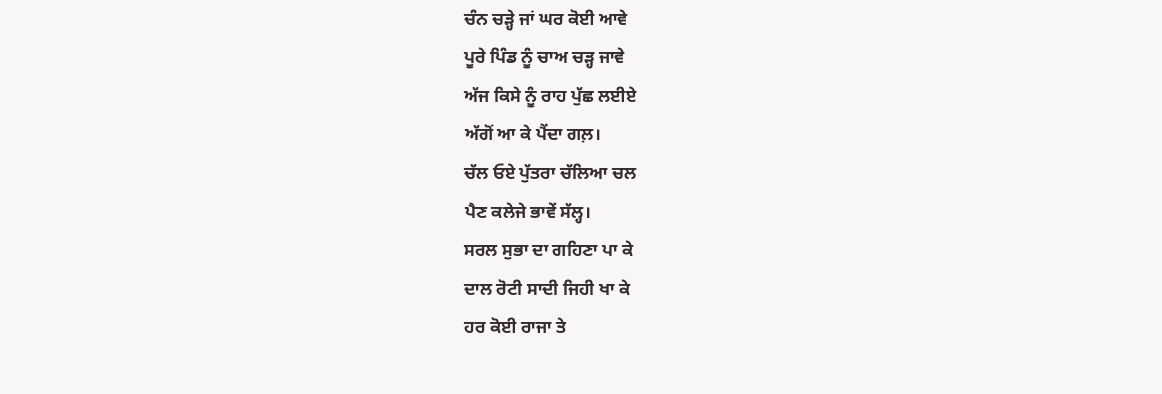ਚੰਨ ਚੜ੍ਹੇ ਜਾਂ ਘਰ ਕੋਈ ਆਵੇ
ਪੂਰੇ ਪਿੰਡ ਨੂੰ ਚਾਅ ਚੜ੍ਹ ਜਾਵੇ
ਅੱਜ ਕਿਸੇ ਨੂੰ ਰਾਹ ਪੁੱਛ ਲਈਏ
ਅੱਗੋਂ ਆ ਕੇ ਪੈਂਦਾ ਗਲ਼।
ਚੱਲ ਓਏ ਪੁੱਤਰਾ ਚੱਲਿਆ ਚਲ
ਪੈਣ ਕਲੇਜੇ ਭਾਵੇਂ ਸੱਲ੍ਹ।
ਸਰਲ ਸੁਭਾ ਦਾ ਗਹਿਣਾ ਪਾ ਕੇ
ਦਾਲ ਰੋਟੀ ਸਾਦੀ ਜਿਹੀ ਖਾ ਕੇ
ਹਰ ਕੋਈ ਰਾਜਾ ਤੇ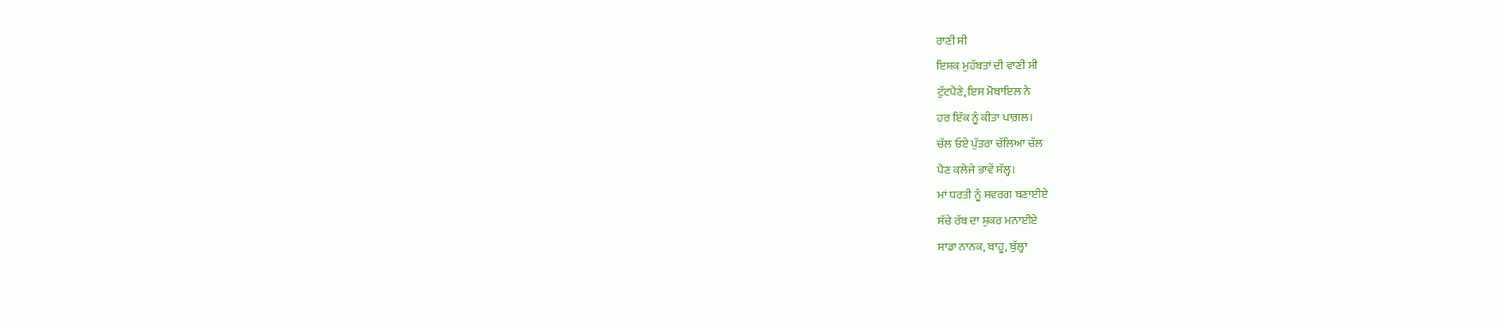ਰਾਣੀ ਸੀ
ਇਸ਼ਕ ਮੁਹੱਬਤਾਂ ਦੀ ਵਾਣੀ ਸੀ
ਟੁੱਟਪੈਣੇ, ਇਸ ਮੋਬਾਇਲ ਨੇ
ਹਰ ਇੱਕ ਨੂੰ ਕੀਤਾ ਪਾਗ਼ਲ।
ਚੱਲ ਓਏ ਪੁੱਤਰਾ ਚੱਲਿਆ ਚੱਲ
ਪੈਣ ਕਲੇਜੇ ਭਾਵੇਂ ਸੱਲ੍ਹ।
ਮਾਂ ਧਰਤੀ ਨੂੰ ਸਵਰਗ ਬਣਾਈਏ
ਸੱਚੇ ਰੱਬ ਦਾ ਸ਼ੁਕਰ ਮਨਾਈਏ
ਸਾਡਾ ਨਾਨਕ, ਬਾਹੂ, ਬੁੱਲ੍ਹਾ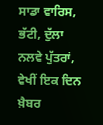ਸਾਡਾ ਵਾਰਿਸ, ਭੱਟੀ, ਦੁੱਲਾ
ਨਲਵੇ ਪੁੱਤਰਾਂ, ਵੇਖੀਂ ਇਕ ਦਿਨ
ਖ਼ੈਬਰ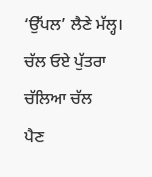‘ਉੱਪਲ’ ਲੈਣੇ ਮੱਲ੍ਹ।
ਚੱਲ ਓਏ ਪੁੱਤਰਾ ਚੱਲਿਆ ਚੱਲ
ਪੈਣ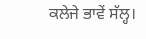ਕਲੇਜੇ ਭਾਵੇਂ ਸੱਲ੍ਹ।